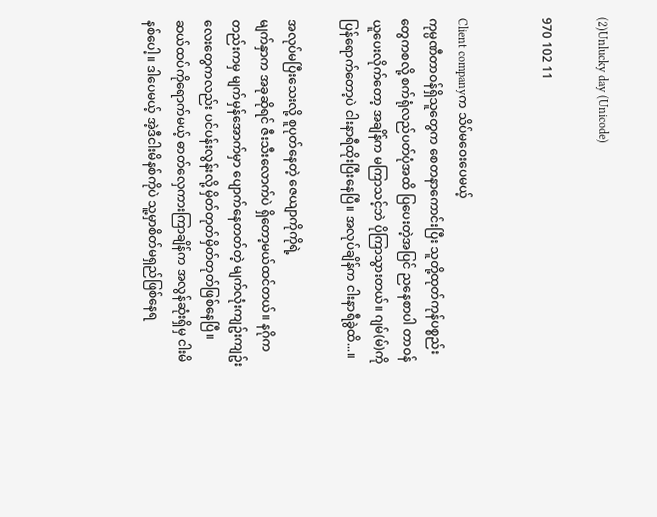(2)Unlucky day (Unicode)

970 102 11


Client companyက သိပ်မဝေးပေမယ့်
ကုမ္ပဏီတာဝန်ရှိသူတွေက စေတနာကောင်းပြီး သူတို့ထုတ်ကုန်ပစ္စည်းတွေကစလို့ စက်ရုံလည်ပတ်ပုံအထိ ပြပေးတဲ့အပြင် ညနေစာပါ တာဝန်ယူပေးလိုက်တော့ အချိန်က မကြာသင့်ဘဲ ပိုကြာသွားတယ်။ ဂျမ်(မ်)ကို ပြန်ရောက်တော့ပဲ ငါးနာရီထိုးပြီးနေပြီ။ အလုပ်ချိန်က ငါးနာရီခွဲထိ...။

အလုပ်မပြီးသေးလို့ စူပုတ်နေတဲ့ ဇေယျာကိုကိုရဲ့
မျက်နှာက အခုဆိုရင် ဇီးသီးလောက်ပဲ ရှိတော့မယ်ထင်တယ်။ နဂိုကတည်းကမှ မျက်မှန်အောက်မှာ ပျောက်နေတတ်တဲ့ မျက်လုံးကျဥ်းကျဥ်းလေးတွေကလည်း ပင်ပန်းလွန်းလို့ မှိတ်တုတ်မှိတ်တုတ်ဖြစ်နေပြီ။ ဆယ်ထပ်ကိုရောက်မယ့် ဓာတ်လှေကားကြာချိန်က အလွန်ဆုံးရှိမှ ငါးမိနစ်ပေါ့။ ဒါပေမယ့် အဲ့ဒီငါးမိနစ်ကိုပဲ သူ့မှာစိတ်မရှည်ဖြစ်နေရ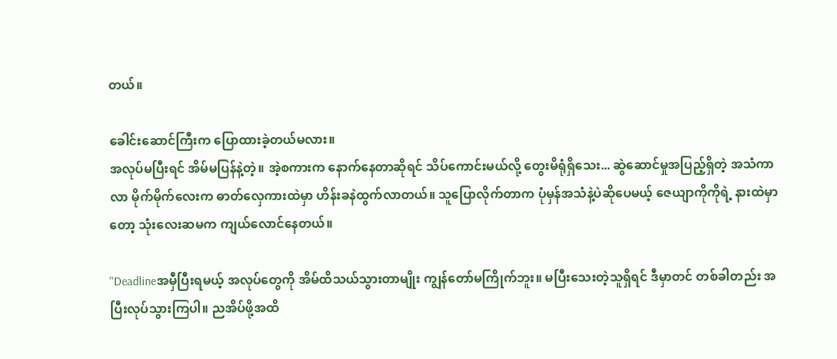တယ်။

ခေါင်းဆောင်ကြီးက ပြောထားခဲ့တယ်မလား။
အလုပ်မပြီးရင် အိမ်မပြန်နဲ့တဲ့။ အဲ့စကားက နောက်နေတာဆိုရင် သိပ်ကောင်းမယ်လို့ တွေးမိရုံရှိသေး... ဆွဲဆောင်မှုအပြည့်ရှိတဲ့ အသံကာလာ မိုက်မိုက်လေးက ဓာတ်လှေကားထဲမှာ ဟိန်းခနဲထွက်လာတယ်။ သူပြောလိုက်တာက ပုံမှန်အသံနဲ့ပဲဆိုပေမယ့် ဇေယျာကိုကိုရဲ့ နားထဲမှာတော့ သုံးလေးဆမက ကျယ်လောင်နေတယ်။

"Deadlineအမှီပြီးရမယ့် အလုပ်တွေကို အိမ်ထိသယ်သွားတာမျိုး ကျွန်တော်မကြိုက်ဘူး။ မပြီးသေးတဲ့သူရှိရင် ဒီမှာတင် တစ်ခါတည်း အပြီးလုပ်သွားကြပါ။ ညအိပ်ဖို့အထိ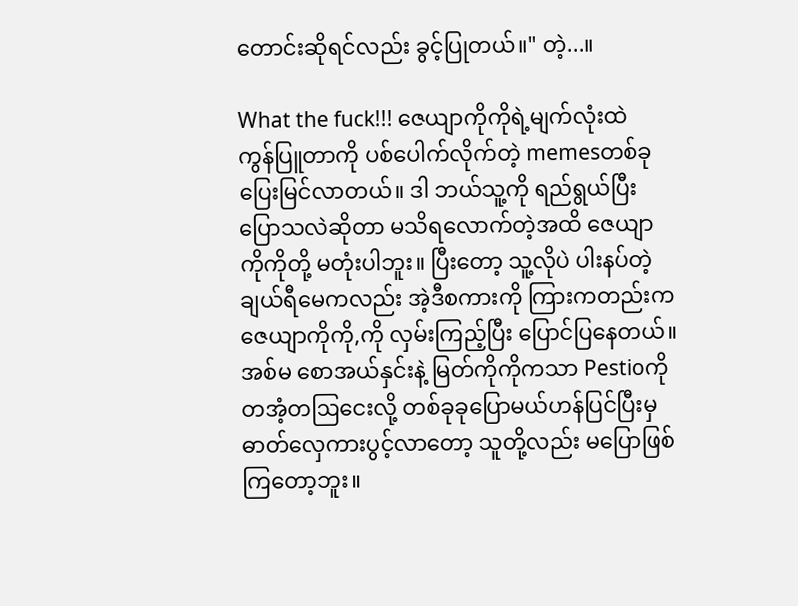တောင်းဆိုရင်လည်း ခွင့်ပြုတယ်။" တဲ့...။

What the fuck!!! ဇေယျာကိုကိုရဲ့မျက်လုံးထဲ
ကွန်ပြူတာကို ပစ်ပေါက်လိုက်တဲ့ memesတစ်ခု ပြေးမြင်လာတယ်။ ဒါ ဘယ်သူ့ကို ရည်ရွယ်ပြီး ပြောသလဲဆိုတာ မသိရလောက်တဲ့အထိ ဇေယျာကိုကိုတို့ မတုံးပါဘူး။ ပြီးတော့ သူ့လိုပဲ ပါးနပ်တဲ့ ချယ်ရီမေကလည်း အဲ့ဒီစကားကို ကြားကတည်းက ဇေယျာကိုကို,ကို လှမ်းကြည့်ပြီး ပြောင်ပြနေတယ်။ အစ်မ စောအယ်နှင်းနဲ့ မြတ်ကိုကိုကသာ Pestioကို တအံ့တဩငေးလို့ တစ်ခုခုပြောမယ်ဟန်ပြင်ပြီးမှ ဓာတ်လှေကားပွင့်လာတော့ သူတို့လည်း မပြောဖြစ်ကြတော့ဘူး။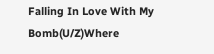Falling In Love With My Bomb(U/Z)Where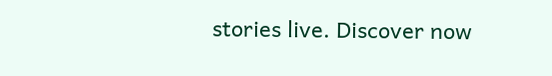stories live. Discover now